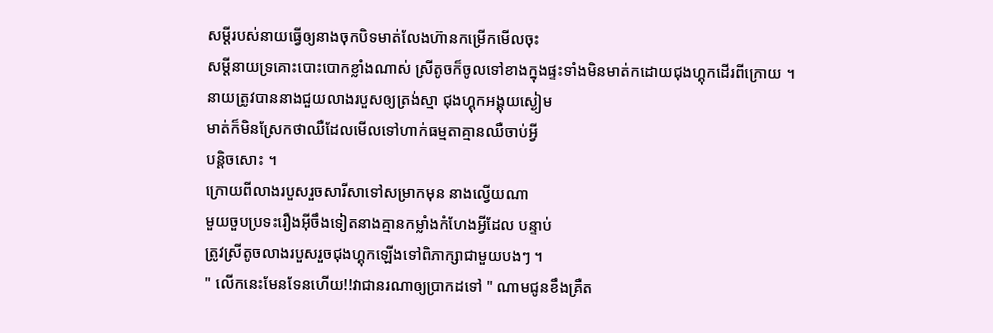សម្ដីរបស់នាយធ្វើឲ្យនាងចុកបិទមាត់លែងហ៊ានកម្រើកមើលចុះ
សម្ដីនាយទ្រគោះបោះបោកខ្លាំងណាស់ ស្រីតូចក៏ចូលទៅខាងក្នុងផ្ទះទាំងមិនមាត់កដោយជុងហ្គុកដើរពីក្រោយ ។
នាយត្រូវបាននាងជួយលាងរបួសឲ្យត្រង់ស្មា ជុងហ្គុកអង្គុយស្ងៀម
មាត់ក៏មិនស្រែកថាឈឺដែលមើលទៅហាក់ធម្មតាគ្មានឈឺចាប់អ្វី
បន្ដិចសោះ ។
ក្រោយពីលាងរបួសរួចសារីសាទៅសម្រាកមុន នាងល្វើយណា
មួយចួបប្រទះរឿងអ៊ីចឹងទៀតនាងគ្មានកម្លាំងកំហែងអ្វីដែល បន្ទាប់
ត្រូវស្រីតូចលាងរបួសរួចជុងហ្គុកឡើងទៅពិភាក្សាជាមួយបងៗ ។
" លើកនេះមែនទែនហើយ!!វាជានរណាឲ្យប្រាកដទៅ " ណាមជូនខឹងគ្រឺត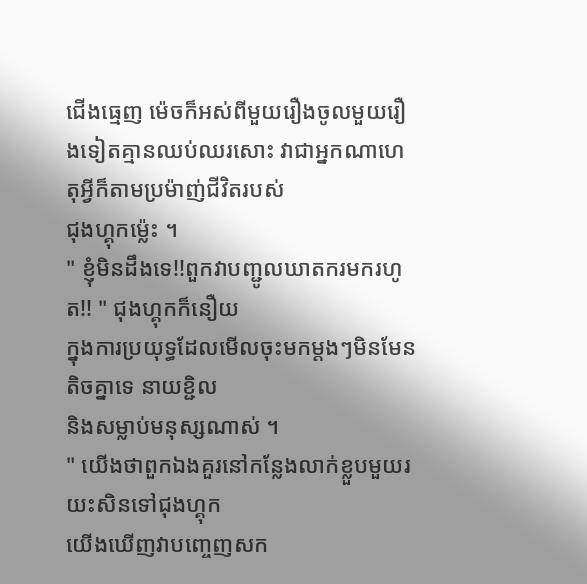ជើងធ្មេញ ម៉េចក៏អស់ពីមួយរឿងចូលមួយរឿងទៀតគ្មានឈប់ឈរសោះ វាជាអ្នកណាហេតុអ្វីក៏តាមប្រម៉ាញ់ជីវិតរបស់
ជុងហ្គុកម្ល៉េះ ។
" ខ្ញុំមិនដឹងទេ!!ពួកវាបញ្ជូលឃាតករមករហូត!! " ជុងហ្គុកក៏នឿយ
ក្នុងការប្រយុទ្ធដែលមើលចុះមកម្ដងៗមិនមែនតិចគ្នាទេ នាយខ្ជិល
និងសម្លាប់មនុស្សណាស់ ។
" យើងថាពួកឯងគួរនៅកន្លែងលាក់ខ្លួបមួយរយះសិនទៅជុងហ្គុក
យើងឃើញវាបញ្ចេញសក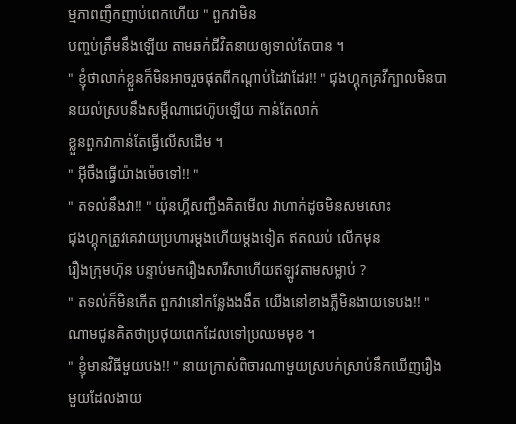ម្មភាពញឹកញាប់ពេកហើយ " ពួកវាមិន
បញ្ចប់ត្រឹមនឹងឡើយ តាមឆក់ជីវិតនាយឲ្យទាល់តែបាន ។
" ខ្ញុំថាលាក់ខ្លួនក៏មិនអាចរួចផុតពីកណ្ដាប់ដៃវាដែរ!! " ជុងហ្គុកគ្រវីក្បាលមិនបានយល់ស្របនឹងសម្ដីណាជេហ៊ូបឡើយ កាន់តែលាក់
ខ្លួនពួកវាកាន់តែធ្វើលើសដើម ។
" អ៊ីចឹងធ្វើយ៉ាងម៉េចទៅ!! "
" តទល់នឹងវា!! " យ៉ុនហ្គីសញ្ជឹងគិតមើល វាហាក់ដូចមិនសមសោះ
ជុងហ្គុកត្រូវគេវាយប្រហារម្ដងហើយម្ដងទៀត ឥតឈប់ លើកមុន
រឿងក្រុមហ៊ុន បន្ទាប់មករឿងសារីសាហើយឥឡូវតាមសម្លាប់ ?
" តទល់ក៏មិនកើត ពួកវានៅកន្លែងងងឹត យើងនៅខាងភ្លឺមិនងាយទេបង!! " ណាមជូនគិតថាប្រថុយពេកដែលទៅប្រឈមមុខ ។
" ខ្ញុំមានវិធីមួយបង!! " នាយក្រាស់ពិចារណាមួយស្របក់ស្រាប់នឹកឃើញរឿងមួយដែលងាយ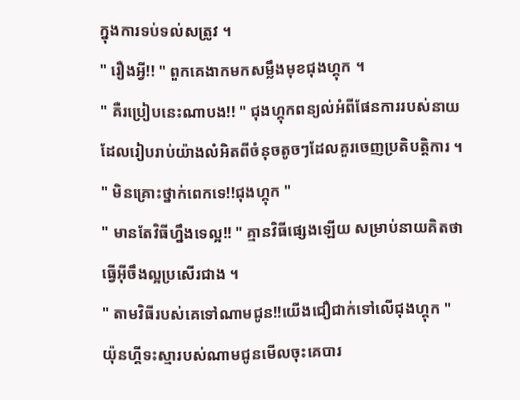ក្នុងការទប់ទល់សត្រូវ ។
" រឿងអ្វី!! " ពួកគេងាកមកសម្លឹងមុខជុងហ្គុក ។
" គឺរប្រៀបនេះណាបង!! " ជុងហ្គុកពន្យល់អំពីផែនការរបស់នាយ
ដែលរៀបរាប់យ៉ាងលំអិតពីចំនុចតូចៗដែលគួរចេញប្រតិបត្ដិការ ។
" មិនគ្រោះថ្នាក់ពេកទេ!!ជុងហ្គុក "
" មានតែវិធីហ្នឹងទេល្អ!! " គ្មានវិធីផ្សេងឡើយ សម្រាប់នាយគិតថា
ធ្វើអ៊ីចឹងល្អប្រសើរជាង ។
" តាមវិធីរបស់គេទៅណាមជូន!!យើងជឿជាក់ទៅលើជុងហ្គុក "
យ៉ុនហ្គីទះស្មារបស់ណាមជូនមើលចុះគេបារ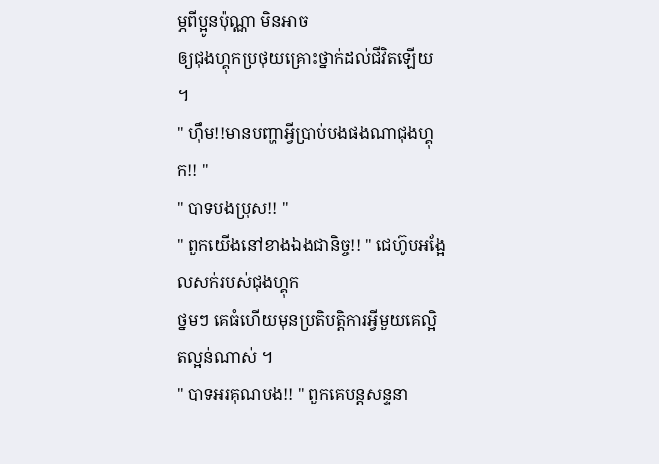ម្ភពីប្អូនប៉ុណ្ណា មិនអាច
ឲ្យជុងហ្គុកប្រថុយគ្រោះថ្នាក់ដល់ជីវិតឡើយ ។
" ហ៊ឹម!!មានបញ្ហាអ្វីប្រាប់បងផងណាជុងហ្គុក!! "
" បាទបងប្រុស!! "
" ពួកយើងនៅខាងឯងជានិច្ច!! " ជេហ៊ូបអង្អែលសក់របស់ជុងហ្គុក
ថ្នមៗ គេធំហើយមុនប្រតិបត្ដិការអ្វីមួយគេល្អិតល្អន់ណាស់ ។
" បាទអរគុណបង!! " ពួកគេបន្ដសន្ទនា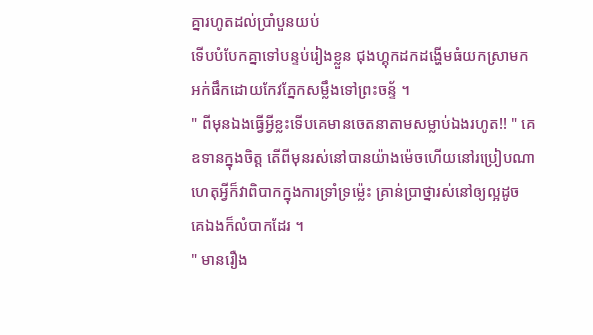គ្នារហូតដល់ប្រាំបួនយប់
ទើបបំបែកគ្នាទៅបន្ទប់រៀងខ្លួន ជុងហ្គុកដកដង្ហើមធំយកស្រាមក
អក់ផឹកដោយកែវភ្នែកសម្លឹងទៅព្រះចន្ទ័ ។
" ពីមុនឯងធ្វើអ្វីខ្លះទើបគេមានចេតនាតាមសម្លាប់ឯងរហូត!! " គេ
ឧទានក្នុងចិត្ដ តើពីមុនរស់នៅបានយ៉ាងម៉េចហើយនៅរប្រៀបណា
ហេតុអ្វីក៏វាពិបាកក្នុងការទ្រាំទ្រម្ល៉េះ គ្រាន់ប្រាថ្នារស់នៅឲ្យល្អដូច
គេឯងក៏លំបាកដែរ ។
" មានរឿង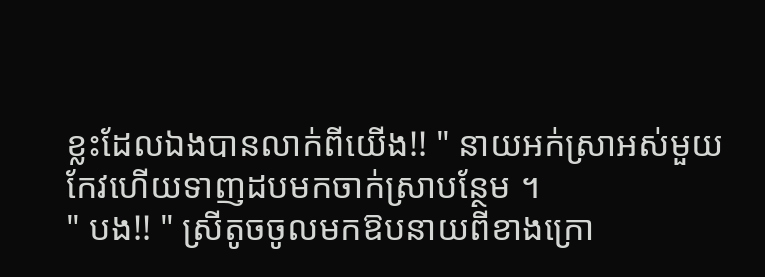ខ្លះដែលឯងបានលាក់ពីយើង!! " នាយអក់ស្រាអស់មួយ
កែវហើយទាញដបមកចាក់ស្រាបន្ថែម ។
" បង!! " ស្រីតូចចូលមកឱបនាយពីខាងក្រោ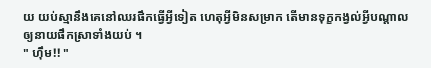យ យប់ស្មានឹងគេនៅឈរផឹកធ្វើអ្វីទៀត ហេតុអ្វីមិនសម្រាក តើមានទុក្ខកង្វល់អ្វីបណ្ដាល
ឲ្យនាយផឹកស្រាទាំងយប់ ។
" ហ៊ឹម!! "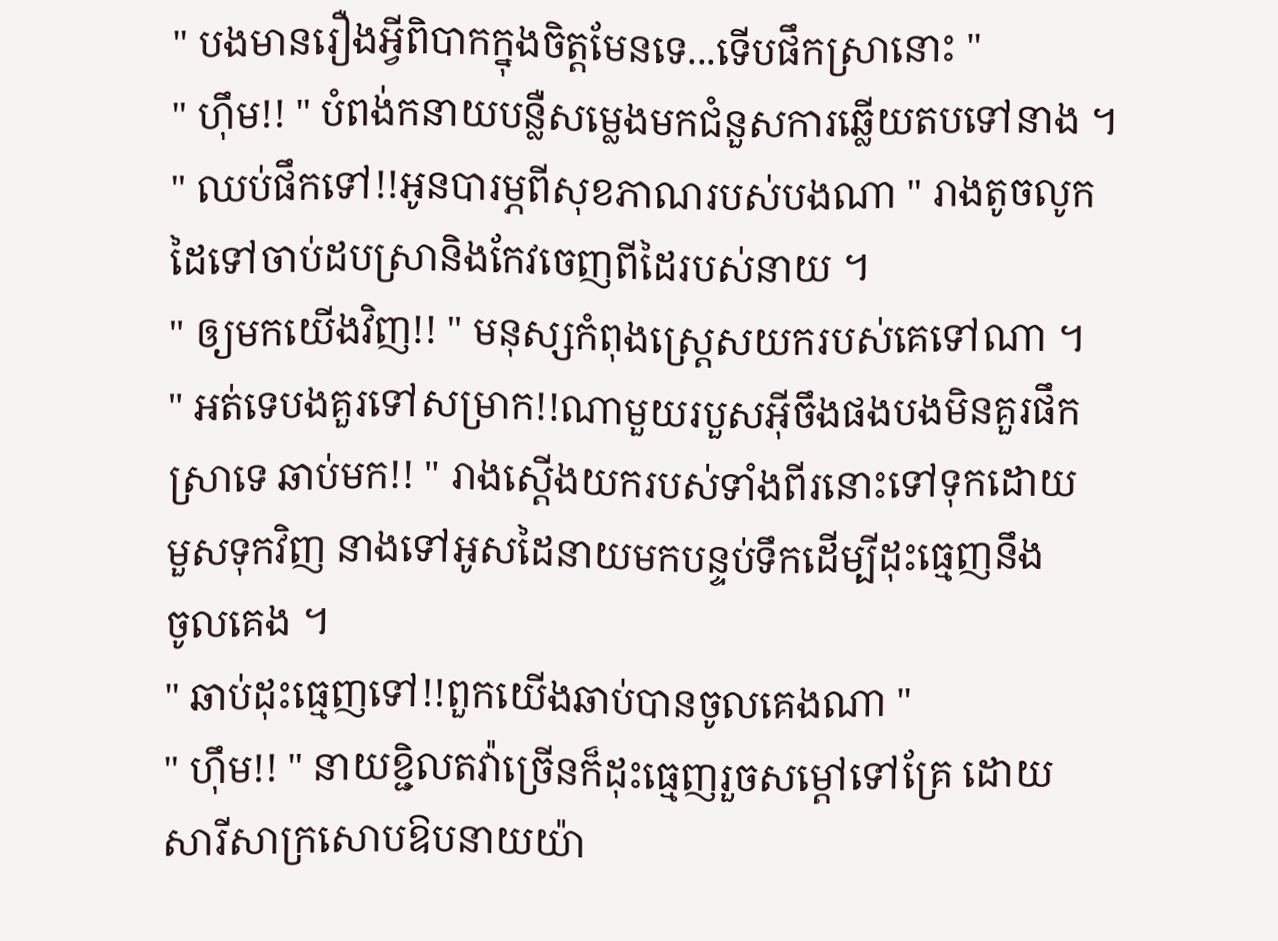" បងមានរឿងអ្វីពិបាកក្នុងចិត្ដមែនទេ...ទើបផឹកស្រានោះ "
" ហ៊ឹម!! " បំពង់កនាយបន្លឺសម្លេងមកជំនួសការឆ្លើយតបទៅនាង ។
" ឈប់ផឹកទៅ!!អូនបារម្ភពីសុខភាណរបស់បងណា " រាងតូចលូក
ដៃទៅចាប់ដបស្រានិងកែវចេញពីដៃរបស់នាយ ។
" ឲ្យមកយើងវិញ!! " មនុស្សកំពុងស្រ្ដេសយករបស់គេទៅណា ។
" អត់ទេបងគួរទៅសម្រាក!!ណាមួយរបួសអ៊ីចឹងផងបងមិនគួរផឹក
ស្រាទេ ឆាប់មក!! " រាងស្ដើងយករបស់ទាំងពីរនោះទៅទុកដោយ
មួសទុកវិញ នាងទៅអូសដៃនាយមកបន្ទប់ទឹកដើម្បីដុះធ្មេញនឹង
ចូលគេង ។
" ឆាប់ដុះធ្មេញទៅ!!ពួកយើងឆាប់បានចូលគេងណា "
" ហ៊ឹម!! " នាយខ្ជិលតវ៉ាច្រើនក៏ដុះធ្មេញរួចសម្ដៅទៅគ្រែ ដោយ
សារីសាក្រសោបឱបនាយយ៉ា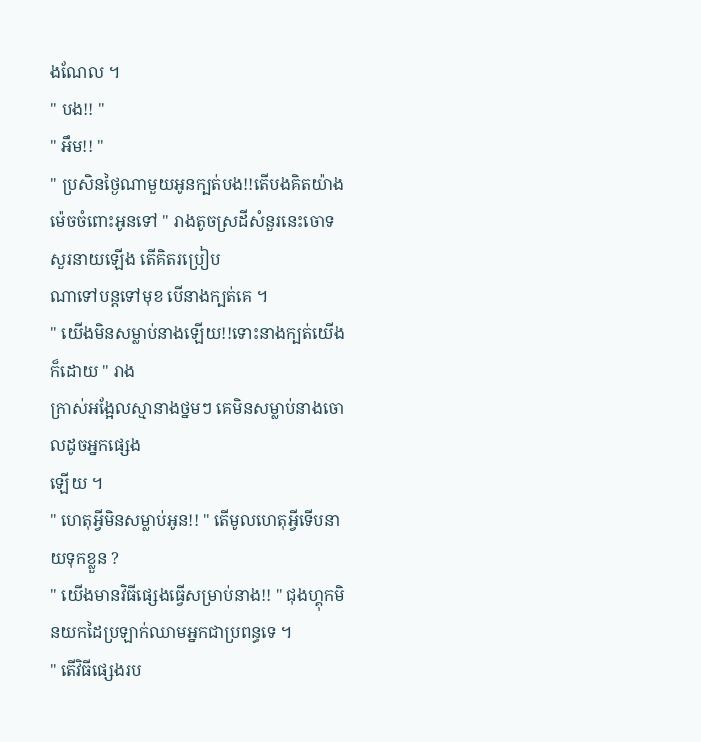ងណែល ។
" បង!! "
" អឹម!! "
" ប្រសិនថ្ងៃណាមួយអូនក្បត់បង!!តើបងគិតយ៉ាងម៉េចចំពោះអូនទៅ " រាងតូចស្រដីសំនួរនេះចោទសួរនាយឡើង តើគិតរប្រៀប
ណាទៅបន្ដទៅមុខ បើនាងក្បត់គេ ។
" យើងមិនសម្លាប់នាងឡើយ!!ទោះនាងក្បត់យើងក៏ដោយ " រាង
ក្រាស់អង្អែលស្មានាងថ្នមៗ គេមិនសម្លាប់នាងចោលដូចអ្នកផ្សេង
ឡើយ ។
" ហេតុអ្វីមិនសម្លាប់អូន!! " តើមូលហេតុអ្វីទើបនាយទុកខ្លួន ?
" យើងមានវិធីផ្សេងធ្វើសម្រាប់នាង!! " ជុងហ្គុកមិនយកដៃប្រឡាក់ឈាមអ្នកជាប្រពន្ធទេ ។
" តើវិធីផ្សេងរប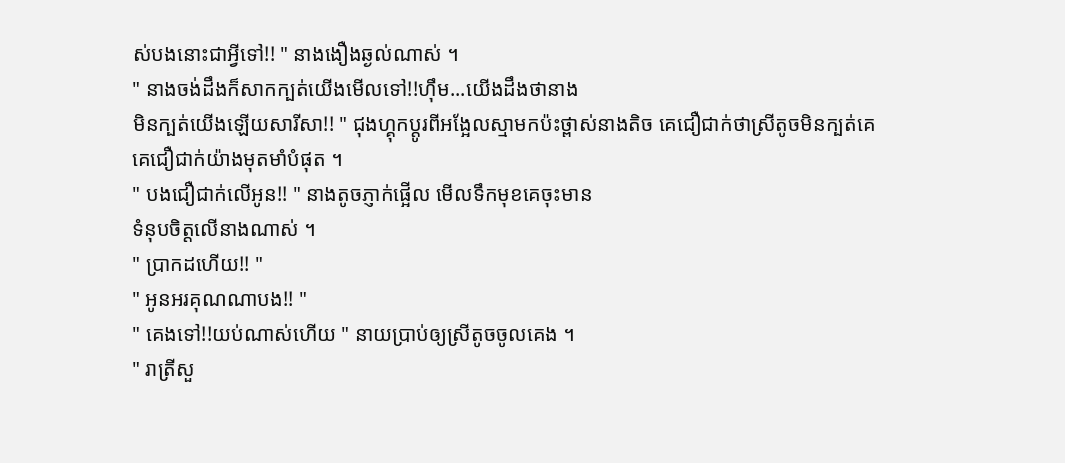ស់បងនោះជាអ្វីទៅ!! " នាងងឿងឆ្ងល់ណាស់ ។
" នាងចង់ដឹងក៏សាកក្បត់យើងមើលទៅ!!ហ៊ឹម...យើងដឹងថានាង
មិនក្បត់យើងឡើយសារីសា!! " ជុងហ្គុកប្ដូរពីអង្អែលស្មាមកប៉ះថ្ពាស់នាងតិច គេជឿជាក់ថាស្រីតូចមិនក្បត់គេ គេជឿជាក់យ៉ាងមុតមាំបំផុត ។
" បងជឿជាក់លើអូន!! " នាងតូចភ្ញាក់ផ្អើល មើលទឹកមុខគេចុះមាន
ទំនុបចិត្ដលើនាងណាស់ ។
" ប្រាកដហើយ!! "
" អូនអរគុណណាបង!! "
" គេងទៅ!!យប់ណាស់ហើយ " នាយប្រាប់ឲ្យស្រីតូចចូលគេង ។
" រាត្រីសួ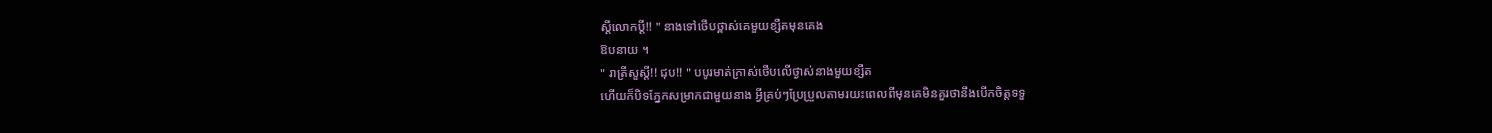ស្ដីលោកប្ដី!! " នាងទៅថើបថ្ពាស់គេមួយខ្សឺតមុនគេង
ឱបនាយ ។
" រាត្រីសួស្ដី!! ជុប!! " បបូរមាត់ក្រាស់ថើបលើថ្ងាស់នាងមួយខ្សឺត
ហើយក៏បិទភ្នែកសម្រាកជាមួយនាង អ្វីគ្រប់ៗប្រែប្រួលតាមរយះពេលពីមុនគេមិនគួរថានឹងបើកចិត្ដទទួ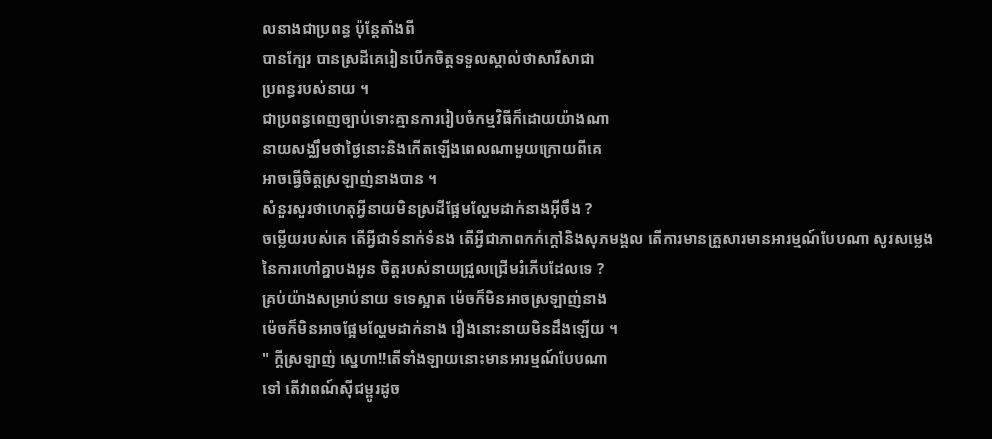លនាងជាប្រពន្ធ ប៉ុន្ដែតាំងពី
បានក្បែរ បានស្រដីគេរៀនបើកចិត្ដទទួលស្គាល់ថាសារីសាជា
ប្រពន្ធរបស់នាយ ។
ជាប្រពន្ធពេញច្បាប់ទោះគ្មានការរៀបចំកម្មវិធីក៏ដោយយ៉ាងណា
នាយសង្ឈឹមថាថ្ងៃនោះនិងកើតឡើងពេលណាមួយក្រោយពីគេ
អាចធ្វើចិត្ដស្រឡាញ់នាងបាន ។
សំនួរសួរថាហេតុអ្វីនាយមិនស្រដីផ្អែមល្ហែមដាក់នាងអ៊ីចឹង ?
ចម្លើយរបស់គេ តើអ្វីជាទំនាក់ទំនង តើអ្វីជាភាពកក់ក្ដៅនិងសុភមង្គល តើការមានគ្រួសារមានអារម្មណ៍បែបណា សូរសម្លេង
នៃការហៅគ្នាបងអូន ចិត្ដរបស់នាយជ្រួលជ្រើមរំភើបដែលទេ ?
គ្រប់យ៉ាងសម្រាប់នាយ ទទេស្អាត ម៉េចក៏មិនអាចស្រឡាញ់នាង
ម៉េចក៏មិនអាចផ្អែមល្ហែមដាក់នាង រឿងនោះនាយមិនដឹងឡើយ ។
" ក្ដីស្រឡាញ់ ស្នេហា!!តើទាំងឡាយនោះមានអារម្មណ៍បែបណា
ទៅ តើវាពណ៍ស៊ីជម្ពូរដូច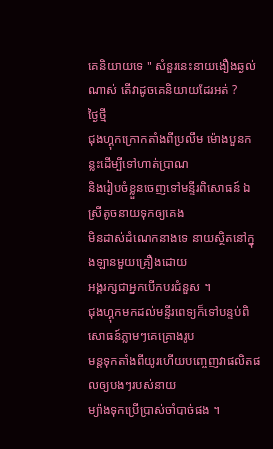គេនិយាយទេ " សំនួរនេះនាយងឿងឆ្ងល់
ណាស់ តើវាដូចគេនិយាយដែរអត់ ?
ថ្ងៃថ្មី
ជុងហ្គុកក្រោកតាំងពីប្រលឹម ម៉ោងបួនកន្លះដើម្បីទៅហាត់ប្រាណ
និងរៀបចំខ្លួនចេញទៅមន្ទីរពិសោធន៍ ឯស្រីតូចនាយទុកឲ្យគេង
មិនដាស់ដំណេកនាងទេ នាយស្ថិតនៅក្នុងឡានមួយគ្រឿងដោយ
អង្គរក្សជាអ្នកបើកបរជំនួស ។
ជុងហ្គុកមកដល់មន្ទីរពេទ្យក៏ទៅបន្ទប់ពិសោធន៍ភ្លាមៗគេគ្រោងរូប
មន្ដទុកតាំងពីយូរហើយបញ្ចេញវាផលិតផលឲ្យបងៗរបស់នាយ
ម្យ៉ាងទុកប្រើប្រាស់ចាំបាច់ផង ។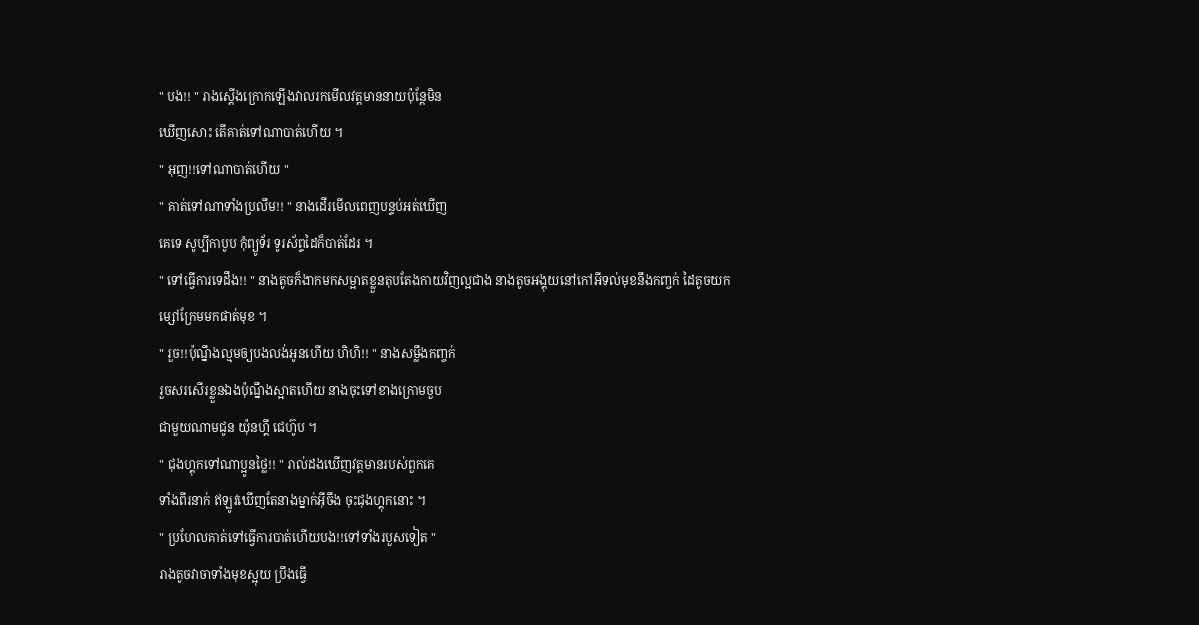" បង!! " រាងស្ដើងក្រោកឡើងវាលរកមើលវត្ដមាននាយប៉ុន្ដែមិន
ឃើញសោះ តើគាត់ទៅណាបាត់ហើយ ។
" អុញ!!ទៅណាបាត់ហើយ "
" គាត់ទៅណាទាំងប្រលឹម!! " នាងដើរមើលពេញបន្ទប់អត់ឃើញ
គេទេ សូប្បីកាបូប កុំព្យូទ័រ ទូរស័ព្ទដៃក៏បាត់ដែរ ។
" ទៅធ្វើការទេដឹង!! " នាងតូចក៏ងាកមកសម្អាតខ្លួនតុបតែងកាយវិញល្អជាង នាងតូចអង្គុយនៅកៅអីទល់មុខនឹងកញ្ចក់ ដៃតូចយក
ម្សៅក្រែមមកផាត់មុខ ។
" រួច!!ប៉ុណ្នឹងល្មមឲ្យបងលង់អូនហើយ ហិហិ!! " នាងសម្លឹងកញ្ចក់
រួចសរសើរខ្លួនឯងប៉ុណ្នឹងស្អាតហើយ នាងចុះទៅខាងក្រោមចួប
ជាមួយណាមជូន យ៉ុនហ្គី ជេហ៊ូប ។
" ជុងហ្គុកទៅណាប្អូនថ្លៃ!! " រាល់ដងឃើញវត្ដមានរបស់ពួកគេ
ទាំងពីរនាក់ ឥឡូវឃើញតែនាងម្នាក់អ៊ីចឹង ចុះជុងហ្គុកនោះ ។
" ប្រហែលគាត់ទៅធ្វើការបាត់ហើយបង!!ទៅទាំងរបួសទៀត "
រាងតូចវាចាទាំងមុខស្អុយ ប្រឹងធ្វើ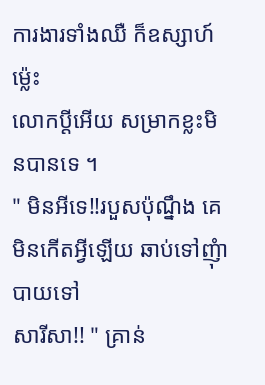ការងារទាំងឈឺ ក៏ឧស្សាហ៍ម្ល៉េះ
លោកប្ដីអើយ សម្រាកខ្លះមិនបានទេ ។
" មិនអីទេ!!របួសប៉ុណ្នឹង គេមិនកើតអ្វីឡើយ ឆាប់ទៅញុំាបាយទៅ
សារីសា!! " គ្រាន់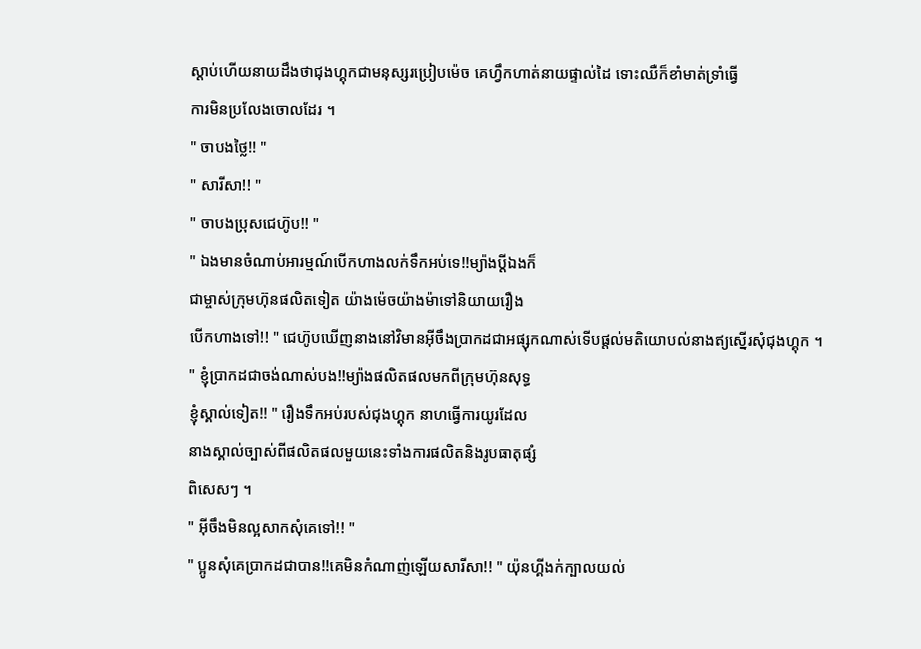ស្ដាប់ហើយនាយដឹងថាជុងហ្គុកជាមនុស្សរប្រៀបម៉េច គេហ្វឹកហាត់នាយផ្ទាល់ដៃ ទោះឈឺក៏ខាំមាត់ទ្រាំធ្វើ
ការមិនប្រលែងចោលដែរ ។
" ចាបងថ្លៃ!! "
" សារីសា!! "
" ចាបងប្រុសជេហ៊ូប!! "
" ឯងមានចំណាប់អារម្មណ៍បើកហាងលក់ទឹកអប់ទេ!!ម្យ៉ាងប្ដីឯងក៏
ជាម្ចាស់ក្រុមហ៊ុនផលិតទៀត យ៉ាងម៉េចយ៉ាងម៉ាទៅនិយាយរឿង
បើកហាងទៅ!! " ជេហ៊ូបឃើញនាងនៅវិមានអ៊ីចឹងប្រាកដជាអផ្សុកណាស់ទើបផ្ដល់មតិយោបល់នាងឥ្យស្នើរសុំជុងហ្គុក ។
" ខ្ញុំប្រាកដជាចង់ណាស់បង!!ម្យ៉ាងផលិតផលមកពីក្រុមហ៊ុនសុទ្ធ
ខ្ញុំស្គាល់ទៀត!! " រឿងទឹកអប់របស់ជុងហ្គុក នាហធ្វើការយូរដែល
នាងស្គាល់ច្បាស់ពីផលិតផលមួយនេះទាំងការផលិតនិងរូបធាតុផ្សំ
ពិសេសៗ ។
" អ៊ីចឹងមិនល្អសាកសុំគេទៅ!! "
" ប្អូនសុំគេប្រាកដជាបាន!!គេមិនកំណាញ់ឡើយសារីសា!! " យ៉ុនហ្គីងក់ក្បាលយល់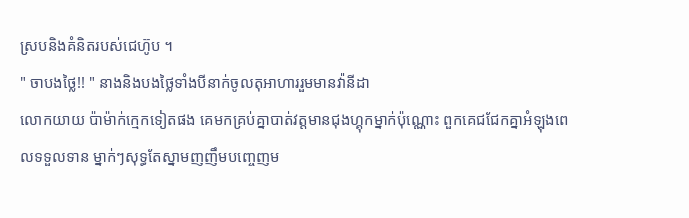ស្របនិងគំនិតរបស់ជេហ៊ូប ។
" ចាបងថ្លៃ!! " នាងនិងបងថ្លៃទាំងបីនាក់ចូលតុអាហាររួមមានវ៉ានីដា
លោកយាយ ប៉ាម៉ាក់ក្មេកទៀតផង គេមកគ្រប់គ្នាបាត់វត្ដមានជុងហ្គុកម្នាក់ប៉ុណ្ណោះ ពួកគេជជែកគ្នាអំឡុងពេលទទួលទាន ម្នាក់ៗសុទ្ធតែស្នាមញញឹមបញ្ចេញម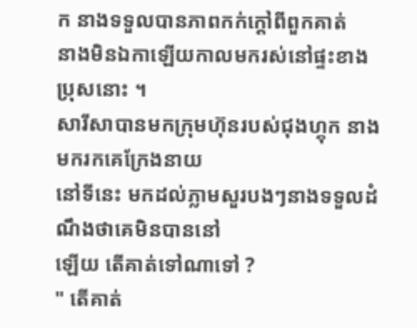ក នាងទទួលបានភាពកក់ក្ដៅពីពួកគាត់
នាងមិនឯកាឡើយកាលមករស់នៅផ្ទះខាងប្រុសនោះ ។
សារីសាបានមកក្រុមហ៊ុនរបស់ជុងហ្គុក នាងមករកគេក្រែងនាយ
នៅទីនេះ មកដល់ភ្លាមសួរបងៗនាងទទួលដំណឹងថាគេមិនបាននៅ
ឡើយ តើគាត់ទៅណាទៅ ?
" តើគាត់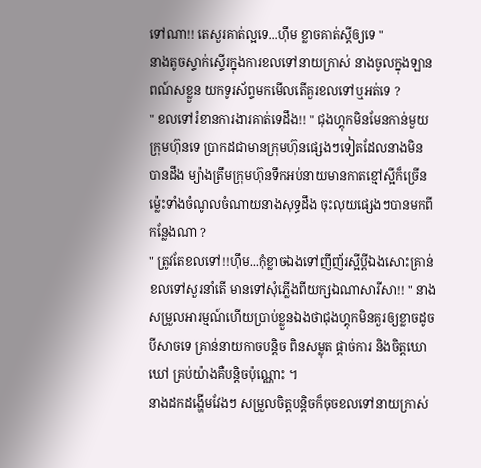ទៅណា!! តេសួរគាត់ល្អទេ...ហ៊ឹម ខ្លាចគាត់ស្ដីឲ្យទេ "
នាងតូចស្ទាក់ស្ទើរក្នុងការខលទៅនាយក្រាស់ នាងចូលក្នុងឡាន
ពណ៍សខ្លួន យកទូរស័ព្ទមកមើលតើគួរខលទៅឬអត់ទេ ?
" ខលទៅរំខានការងារគាត់ទេដឹង!! " ជុងហ្គុកមិនមែនកាន់មួយ
ក្រុមហ៊ុនទេ ប្រាកដជាមានក្រុមហ៊ុនផ្សេងៗទៀតដែលនាងមិន
បានដឹង ម្យ៉ាងត្រឹមក្រុមហ៊ុនទឹកអប់នាយមានកាតខ្មៅស្អីក៏ច្រើន
ម្ល៉េះទាំងចំណូលចំណាយនាងសុទ្ធដឹង ចុះលុយផ្សេងៗបានមកពី
កន្លែងណា ?
" ត្រូវតែខលទៅ!!ហ៊ឹម...កុំខ្លាចឯងទៅញីញ័រស្អីប្ដីឯងសោះគ្រាន់
ខលទៅសួរនាំតើ មានទៅសុំភ្លើងពីយក្សឯណាសារីសា!! " នាង
សម្រួលអារម្មណ៍ហើយប្រាប់ខ្លួនឯងថាជុងហ្គុកមិនគួរឲ្យខ្លាចដូច
បីសាចទេ គ្រាន់នាយកាចបន្ដិច ពិនសម្លុត ផ្ដាច់ការ និងចិត្ដឃោឃៅ គ្រប់យ៉ាងគឺបន្ដិចប៉ុណ្ណោះ ។
នាងដកដង្ហើមវែងៗ សម្រួលចិត្ដបន្ដិចក៏ចុចខលទៅនាយក្រាស់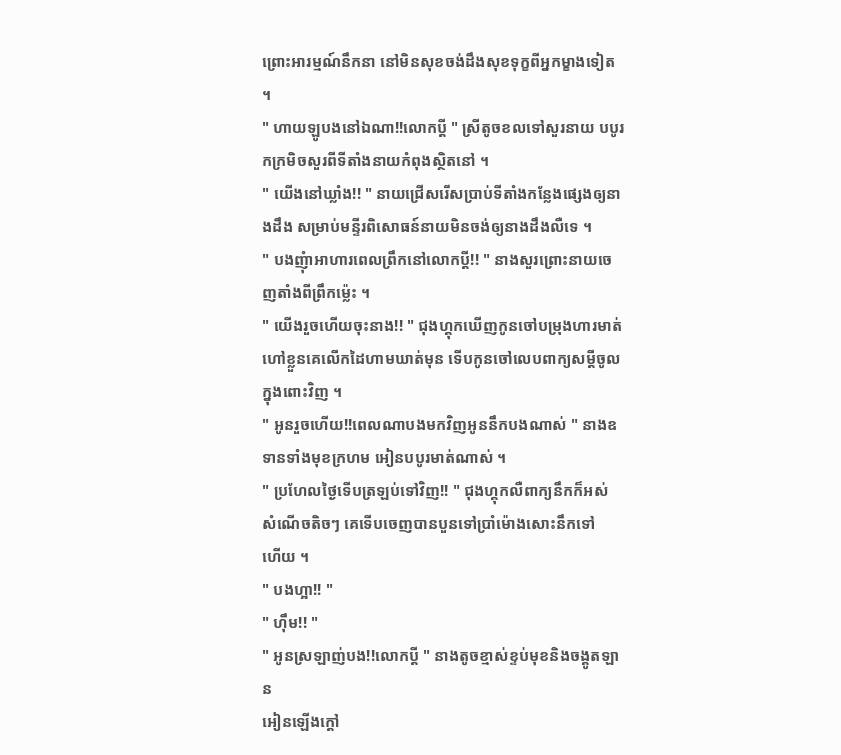ព្រោះអារម្មណ៍នឹកនា នៅមិនសុខចង់ដឹងសុខទុក្ខពីអ្នកម្ខាងទៀត ។
" ហាយឡូបងនៅឯណា!!លោកប្ដី " ស្រីតូចខលទៅសួរនាយ បបូរកក្រមិចសួរពីទីតាំងនាយកំពុងស្ថិតនៅ ។
" យើងនៅឃ្លាំង!! " នាយជ្រើសរើសប្រាប់ទីតាំងកន្លែងផ្សេងឲ្យនាងដឹង សម្រាប់មន្ទីរពិសោធន៍នាយមិនចង់ឲ្យនាងដឹងលឺទេ ។
" បងញុំាអាហារពេលព្រឹកនៅលោកប្ដី!! " នាងសួរព្រោះនាយចេញតាំងពីព្រឹកម្ល៉េះ ។
" យើងរួចហើយចុះនាង!! " ជុងហ្គុកឃើញកូនចៅបម្រុងហារមាត់
ហៅខ្លួនគេលើកដៃហាមឃាត់មុន ទើបកូនចៅលេបពាក្យសម្ដីចូលក្នុងពោះវិញ ។
" អូនរួចហើយ!!ពេលណាបងមកវិញអូននឹកបងណាស់ " នាងឧទានទាំងមុខក្រហម អៀនបបូរមាត់ណាស់ ។
" ប្រហែលថ្ងៃទើបត្រឡប់ទៅវិញ!! " ជុងហ្គុកលឺពាក្យនឹកក៏អស់
សំណើចតិចៗ គេទើបចេញបានបួនទៅប្រាំម៉ោងសោះនឹកទៅ
ហើយ ។
" បងហ្អា!! "
" ហ៊ឹម!! "
" អូនស្រឡាញ់បង!!លោកប្ដី " នាងតូចខ្មាស់ខ្ទប់មុខនិងចង្គូតឡាន
អៀនឡើងក្ដៅ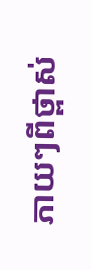ភាយៗពីថ្ពាស់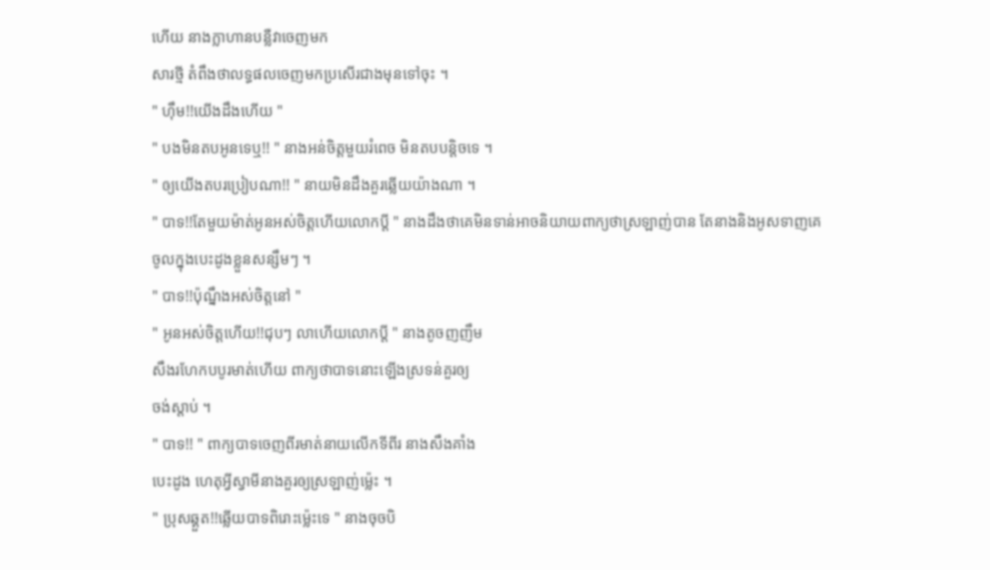ហើយ នាងក្លាហានបន្លឺវាចេញមក
សារថ្មី តំពឹងថាលទ្ធផលចេញមកប្រសើរជាងមុនទៅចុះ ។
" ហ៊ឹម!!យើងដឹងហើយ "
" បងមិនតបអូនទេឬ!! " នាងអន់ចិត្ដមួយរំពេច មិនតបបន្ដិចទេ ។
" ឲ្យយើងតបរប្រៀបណា!! " នាយមិនដឹងគួរឆ្លើយយ៉ាងណា ។
" បាទ!!តែមួយម៉ាត់អូនអស់ចិត្ដហើយលោកប្ដី " នាងដឹងថាគេមិនទាន់អាចនិយាយពាក្យថាស្រឡាញ់បាន តែនាងនិងអូសទាញគេ
ចូលក្នុងបេះដូងខ្លួនសន្សឹមៗ ។
" បាទ!!ប៉ុណ្នឹងអស់ចិត្ដនៅ "
" អូនអស់ចិត្ដហើយ!!ជុបៗ លាហើយលោកប្ដី " នាងតូចញញឹម
សឹងរហែកបបូរមាត់ហើយ ពាក្យថាបាទនោះឡើងស្រទន់គួរឲ្យ
ចង់ស្ដាប់ ។
" បាទ!! " ពាក្យបាទចេញពីរមាត់នាយលើកទីពីរ នាងសឹងគាំង
បេះដូង ហេតុអ្វីស្វាមីនាងគួរឲ្យស្រឡាញ់ម្ល៉េះ ។
" ប្រុសឆ្គួត!!ឆ្លើយបាទពិរោះម្ល៉េះទេ " នាងចុចបិ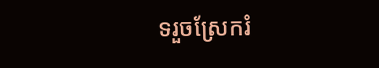ទរួចស្រែករំ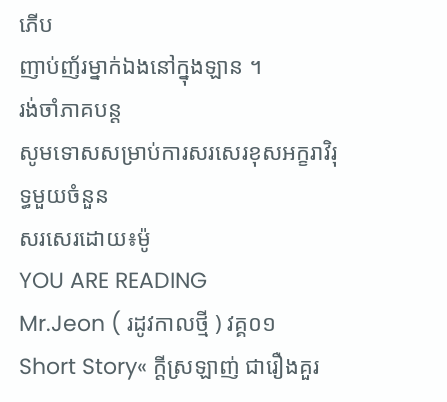ភើប
ញាប់ញ័រម្នាក់ឯងនៅក្នុងឡាន ។
រង់ចាំភាគបន្ដ
សូមទោសសម្រាប់ការសរសេរខុសអក្ខរាវិរុទ្ធមួយចំនួន
សរសេរដោយ៖ម៉ូ
YOU ARE READING
Mr.Jeon ( រដូវកាលថ្មី ) វគ្គ០១
Short Story« ក្ដីស្រឡាញ់ ជារឿងគួរ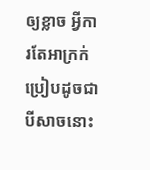ឲ្យខ្លាច អ្វីការតែអាក្រក់ប្រៀបដូចជាបីសាចនោះ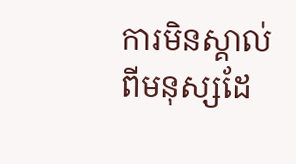ការមិនស្គាល់ពីមនុស្សដែ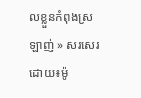លខ្លួនកំពុងស្រឡាញ់ » សរសេរដោយ៖ម៉ូ